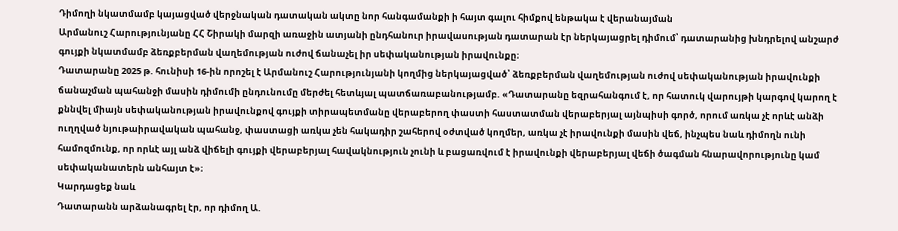Դիմողի նկատմամբ կայացված վերջնական դատական ակտը նոր հանգամանքի ի հայտ գալու հիմքով ենթակա է վերանայման
Արմանուշ Հարությունյանը ՀՀ Շիրակի մարզի առաջին ատյանի ընդհանուր իրավասության դատարան էր ներկայացրել դիմում՝ դատարանից խնդրելով անշարժ գույքի նկատմամբ ձեռքբերման վաղեմության ուժով ճանաչել իր սեփականության իրավունքը։
Դատարանը 2025 թ. հունիսի 16-ին որոշել է Արմանուշ Հարությունյանի կողմից ներկայացված՝ ձեռքբերման վաղեմության ուժով սեփականության իրավունքի ճանաչման պահանջի մասին դիմումի ընդունումը մերժել հետևյալ պատճառաբանությամբ. «Դատարանը եզրահանգում է, որ հատուկ վարույթի կարգով կարող է քննվել միայն սեփականության իրավունքով գույքի տիրապետմանը վերաբերող փաստի հաստատման վերաբերյալ այնպիսի գործ, որում առկա չէ որևէ անձի ուղղված նյութաիրավական պահանջ, փաստացի առկա չեն հակադիր շահերով օժտված կողմեր, առկա չէ իրավունքի մասին վեճ, ինչպես նաև դիմողն ունի համոզմունք, որ որևէ այլ անձ վիճելի գույքի վերաբերյալ հավակնություն չունի և բացառվում է իրավունքի վերաբերյալ վեճի ծագման հնարավորությունը կամ սեփականատերն անհայտ է»։
Կարդացեք նաև
Դատարանն արձանագրել էր, որ դիմող Ա.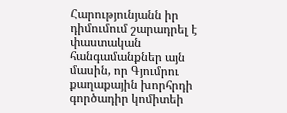Հարությունյանն իր դիմումում շարադրել է փաստական հանգամանքներ այն մասին, որ Գյումրու քաղաքային խորհրդի գործադիր կոմիտեի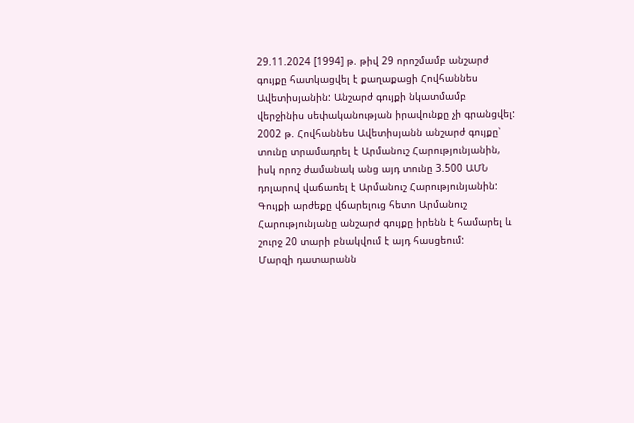29.11.2024 [1994] թ. թիվ 29 որոշմամբ անշարժ գույքը հատկացվել է քաղաքացի Հովհաննես Ավետիսյանին: Անշարժ գույքի նկատմամբ վերջինիս սեփականության իրավունքը չի գրանցվել: 2002 թ. Հովհաննես Ավետիսյանն անշարժ գույքը՝ տունը տրամադրել է Արմանուշ Հարությունյանին, իսկ որոշ ժամանակ անց այդ տունը 3.500 ԱՄՆ դոլարով վաճառել է Արմանուշ Հարությունյանին: Գույքի արժեքը վճարելուց հետո Արմանուշ Հարությունյանը անշարժ գույքը իրենն է համարել և շուրջ 20 տարի բնակվում է այդ հասցեում:
Մարզի դատարանն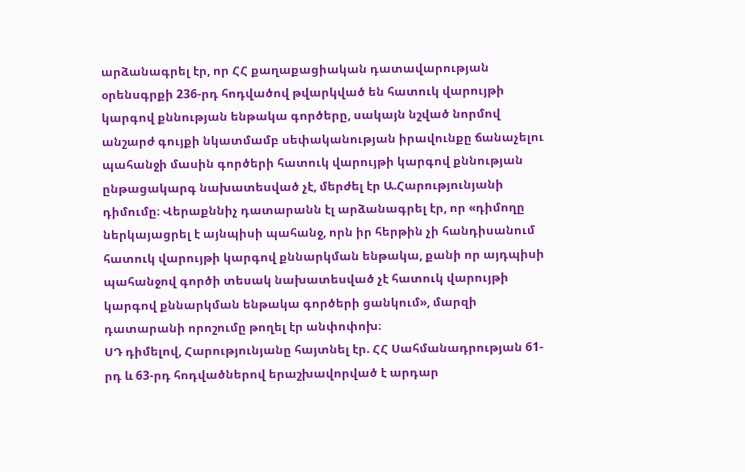արձանագրել էր, որ ՀՀ քաղաքացիական դատավարության օրենսգրքի 236-րդ հոդվածով թվարկված են հատուկ վարույթի կարգով քննության ենթակա գործերը, սակայն նշված նորմով անշարժ գույքի նկատմամբ սեփականության իրավունքը ճանաչելու պահանջի մասին գործերի հատուկ վարույթի կարգով քննության ընթացակարգ նախատեսված չէ, մերժել էր Ա.Հարությունյանի դիմումը։ Վերաքննիչ դատարանն էլ արձանագրել էր, որ «դիմողը ներկայացրել է այնպիսի պահանջ, որն իր հերթին չի հանդիսանում հատուկ վարույթի կարգով քննարկման ենթակա, քանի որ այդպիսի պահանջով գործի տեսակ նախատեսված չէ հատուկ վարույթի կարգով քննարկման ենթակա գործերի ցանկում», մարզի դատարանի որոշումը թողել էր անփոփոխ։
ՍԴ դիմելով, Հարությունյանը հայտնել էր. ՀՀ Սահմանադրության 61-րդ և 63-րդ հոդվածներով երաշխավորված է արդար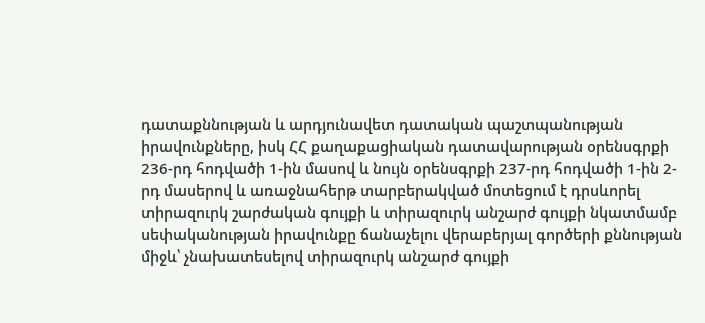դատաքննության և արդյունավետ դատական պաշտպանության իրավունքները, իսկ ՀՀ քաղաքացիական դատավարության օրենսգրքի 236-րդ հոդվածի 1-ին մասով և նույն օրենսգրքի 237-րդ հոդվածի 1-ին 2-րդ մասերով և առաջնահերթ տարբերակված մոտեցում է դրսևորել տիրազուրկ շարժական գույքի և տիրազուրկ անշարժ գույքի նկատմամբ սեփականության իրավունքը ճանաչելու վերաբերյալ գործերի քննության միջև՝ չնախատեսելով տիրազուրկ անշարժ գույքի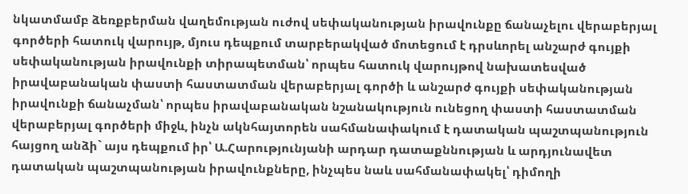նկատմամբ ձեռքբերման վաղեմության ուժով սեփականության իրավունքը ճանաչելու վերաբերյալ գործերի հատուկ վարույթ, մյուս դեպքում տարբերակված մոտեցում է դրսևորել անշարժ գույքի սեփականության իրավունքի տիրապետման՝ որպես հատուկ վարույթով նախատեսված իրավաբանական փաստի հաստատման վերաբերյալ գործի և անշարժ գույքի սեփականության իրավունքի ճանաչման՝ որպես իրավաբանական նշանակություն ունեցող փաստի հաստատման վերաբերյալ գործերի միջև, ինչն ակնհայտորեն սահմանափակում է դատական պաշտպանություն հայցող անձի` այս դեպքում իր՝ Ա.Հարությունյանի արդար դատաքննության և արդյունավետ դատական պաշտպանության իրավունքները, ինչպես նաև սահմանափակել՝ դիմողի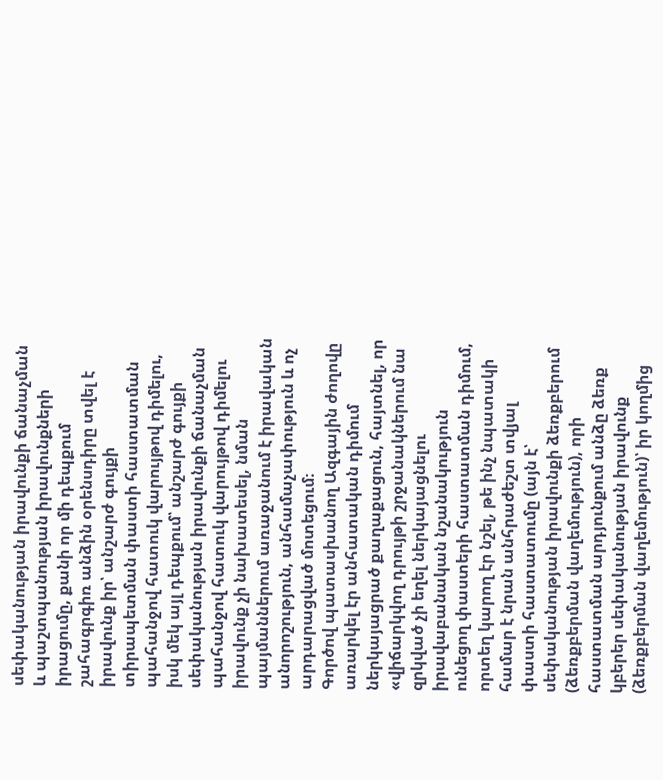սեփականության իրավունքի ճանաչման և պաշտպանության իրավունքների իրացումը, քանի որ մի դեպքում շահագրգիռ անձին օրենսդիրը տվել է իրավունք իր՝ անշարժ գույքի տիրապետման փաստի հաստատման պահանջով հատուկ վարույթով դիմելու, իսկ մեկ այլ դեպքում՝ անշարժ գույքի սեփականության իրավունքի ճանաչման պահանջով հատուկ վարույթով դիմելու իրավունք չի նախատեսել, նման պայմաններում առաջանում է իրավական անորոշություն, անհամաչափություն և ոչ արդարացված մոտեցում։
Գործով պատասխանող Ազգային ժողովը առարկել էր անհատական դիմում ներկայացրած քաղաքացուն, հայտնել, որ «վիճարկվող դրույթի շրջանակներում նա զրկված չի եղել ներկայացնելու իրավաբանական նշանակություն ունեցող փաստերի հաստատման դիմում, որտեղ կարող էր նշել, թե ինչ նպատակի համար է նրան անհրաժեշտ տվյալ փաստի հաստատումը (այն է՝ սեփականության իրավունքի ձեռքբերում (ձեռքբերման վաղեմություն), որի հաստատման արդյունքում անձը ձեռք կբերեր սեփականության իրավունք (ձեռքբերման վաղեմություն)՝ իր կողմից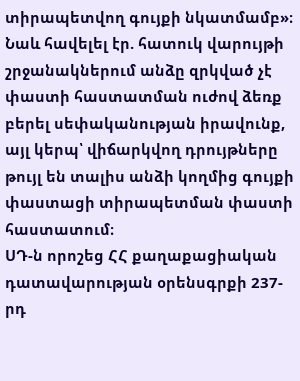տիրապետվող գույքի նկատմամբ»։ Նաև հավելել էր. հատուկ վարույթի շրջանակներում անձը զրկված չէ փաստի հաստատման ուժով ձեռք բերել սեփականության իրավունք, այլ կերպ՝ վիճարկվող դրույթները թույլ են տալիս անձի կողմից գույքի փաստացի տիրապետման փաստի հաստատում։
ՍԴ-ն որոշեց ՀՀ քաղաքացիական դատավարության օրենսգրքի 237-րդ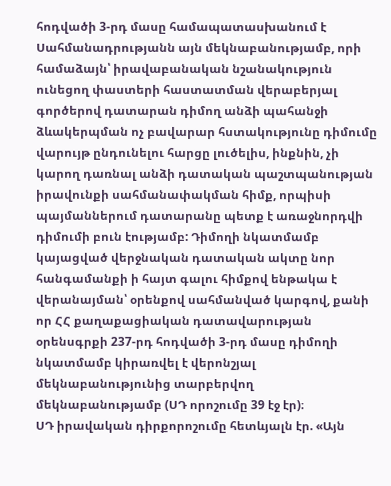հոդվածի 3-րդ մասը համապատասխանում է Սահմանադրությանն այն մեկնաբանությամբ, որի համաձայն՝ իրավաբանական նշանակություն ունեցող փաստերի հաստատման վերաբերյալ գործերով դատարան դիմող անձի պահանջի ձևակերպման ոչ բավարար հստակությունը դիմումը վարույթ ընդունելու հարցը լուծելիս, ինքնին, չի կարող դառնալ անձի դատական պաշտպանության իրավունքի սահմանափակման հիմք, որպիսի պայմաններում դատարանը պետք է առաջնորդվի դիմումի բուն էությամբ: Դիմողի նկատմամբ կայացված վերջնական դատական ակտը նոր հանգամանքի ի հայտ գալու հիմքով ենթակա է վերանայման՝ օրենքով սահմանված կարգով, քանի որ ՀՀ քաղաքացիական դատավարության օրենսգրքի 237-րդ հոդվածի 3-րդ մասը դիմողի նկատմամբ կիրառվել է վերոնշյալ մեկնաբանությունից տարբերվող մեկնաբանությամբ (ՍԴ որոշումը 39 էջ էր)։
ՍԴ իրավական դիրքորոշումը հետևյալն էր. «Այն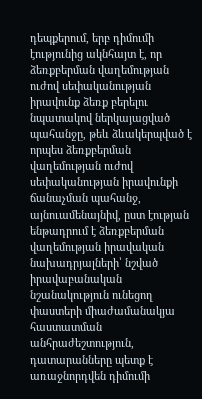դեպքերում, երբ դիմումի էությունից ակնհայտ է, որ ձեռքբերման վաղեմության ուժով սեփականության իրավունք ձեռք բերելու նպատակով ներկայացված պահանջը, թեև ձևակերպված է որպես ձեռքբերման վաղեմության ուժով սեփականության իրավունքի ճանաչման պահանջ, այնուամենայնիվ, ըստ էության ենթադրում է ձեռքբերման վաղեմության իրավական նախադրյալների՝ նշված իրավաբանական նշանակություն ունեցող փաստերի միաժամանակյա հաստատման անհրաժեշտություն, դատարանները պետք է առաջնորդվեն դիմումի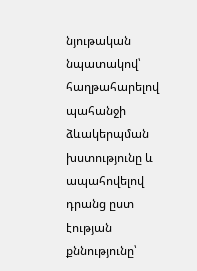նյութական նպատակով՝ հաղթահարելով պահանջի ձևակերպման խստությունը և ապահովելով դրանց ըստ էության քննությունը՝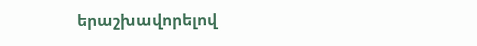երաշխավորելով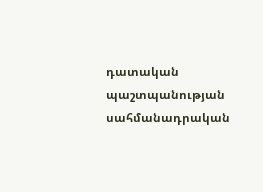դատական պաշտպանության սահմանադրական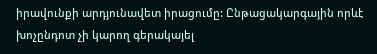իրավունքի արդյունավետ իրացումը: Ընթացակարգային որևէ խոչընդոտ չի կարող գերակայել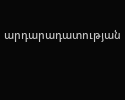արդարադատության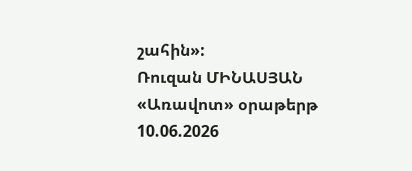շահին»:
Ռուզան ՄԻՆԱՍՅԱՆ
«Առավոտ» օրաթերթ
10.06.2026